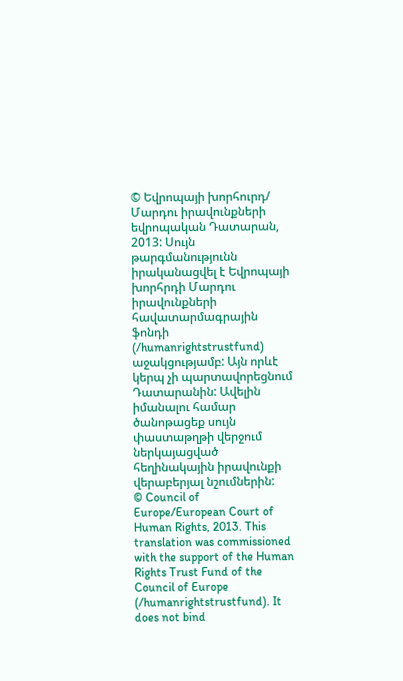© Եվրոպայի խորհուրդ/ Մարդու իրավունքների եվրոպական Դատարան, 2013: Սույն թարգմանությունն իրականացվել է Եվրոպայի խորհրդի Մարդու իրավունքների հավատարմագրային ֆոնդի (/humanrightstrustfund) աջակցությամբ: Այն որևէ կերպ չի պարտավորեցնում Դատարանին: Ավելին իմանալու համար ծանոթացեք սույն փաստաթղթի վերջում ներկայացված հեղինակային իրավունքի վերաբերյալ նշումներին:
© Council of Europe/European Court of Human Rights, 2013. This translation was commissioned with the support of the Human Rights Trust Fund of the Council of Europe (/humanrightstrustfund). It does not bind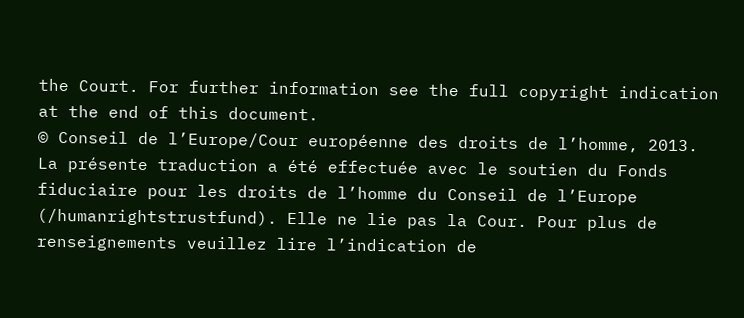the Court. For further information see the full copyright indication at the end of this document.
© Conseil de l’Europe/Cour européenne des droits de l’homme, 2013. La présente traduction a été effectuée avec le soutien du Fonds fiduciaire pour les droits de l’homme du Conseil de l’Europe (/humanrightstrustfund). Elle ne lie pas la Cour. Pour plus de renseignements veuillez lire l’indication de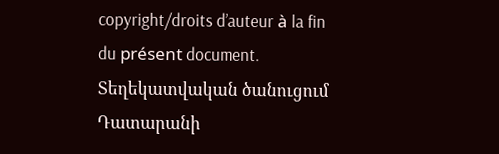copyright/droits d’auteur à la fin du présent document.
Տեղեկատվական ծանուցում Դատարանի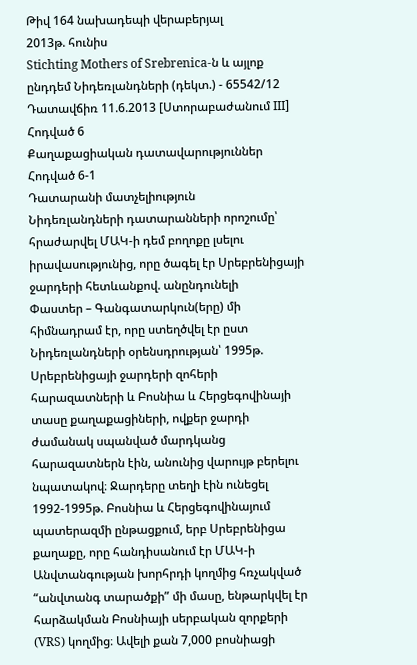Թիվ 164 նախադեպի վերաբերյալ
2013թ. հունիս
Stichting Mothers of Srebrenica-ն և այլոք ընդդեմ Նիդեռլանդների (դեկտ.) - 65542/12
Դատավճիռ 11.6.2013 [Ստորաբաժանում III]
Հոդված 6
Քաղաքացիական դատավարություններ
Հոդված 6-1
Դատարանի մատչելիություն
Նիդեռլանդների դատարանների որոշումը՝ հրաժարվել ՄԱԿ-ի դեմ բողոքը լսելու իրավասությունից, որը ծագել էր Սրեբրենիցայի ջարդերի հետևանքով. անընդունելի
Փաստեր – Գանգատարկուն(երը) մի հիմնադրամ էր, որը ստեղծվել էր ըստ Նիդեռլանդների օրենսդրության՝ 1995թ. Սրեբրենիցայի ջարդերի զոհերի հարազատների և Բոսնիա և Հերցեգովինայի տասը քաղաքացիների, ովքեր ջարդի ժամանակ սպանված մարդկանց հարազատներն էին, անունից վարույթ բերելու նպատակով։ Ջարդերը տեղի էին ունեցել 1992-1995թ. Բոսնիա և Հերցեգովինայում պատերազմի ընթացքում, երբ Սրեբրենիցա քաղաքը, որը հանդիսանում էր ՄԱԿ-ի Անվտանգության խորհրդի կողմից հռչակված “անվտանգ տարածքի” մի մասը, ենթարկվել էր հարձակման Բոսնիայի սերբական զորքերի (VRS) կողմից։ Ավելի քան 7,000 բոսնիացի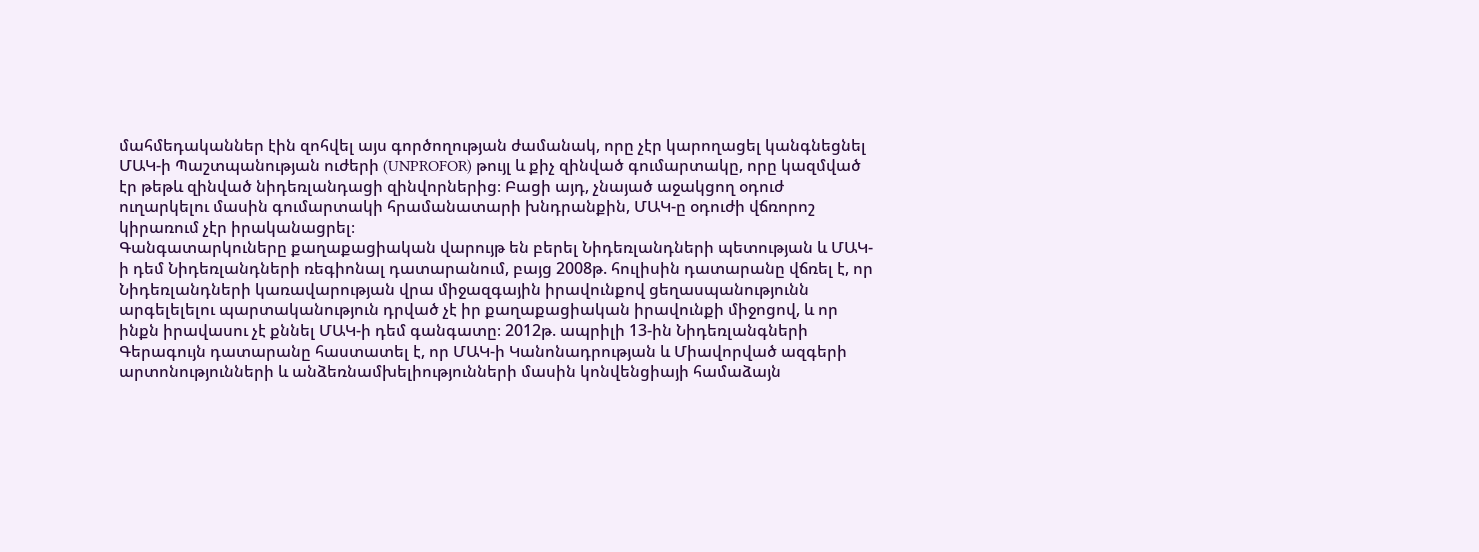մահմեդականներ էին զոհվել այս գործողության ժամանակ, որը չէր կարողացել կանգնեցնել ՄԱԿ-ի Պաշտպանության ուժերի (UNPROFOR) թույլ և քիչ զինված գումարտակը, որը կազմված էր թեթև զինված նիդեռլանդացի զինվորներից։ Բացի այդ, չնայած աջակցող օդուժ ուղարկելու մասին գումարտակի հրամանատարի խնդրանքին, ՄԱԿ-ը օդուժի վճռորոշ կիրառում չէր իրականացրել։
Գանգատարկուները քաղաքացիական վարույթ են բերել Նիդեռլանդների պետության և ՄԱԿ-ի դեմ Նիդեռլանդների ռեգիոնալ դատարանում, բայց 2008թ. հուլիսին դատարանը վճռել է, որ Նիդեռլանդների կառավարության վրա միջազգային իրավունքով ցեղասպանությունն արգելելելու պարտականություն դրված չէ իր քաղաքացիական իրավունքի միջոցով, և որ ինքն իրավասու չէ քննել ՄԱԿ-ի դեմ գանգատը։ 2012թ. ապրիլի 13-ին Նիդեռլանգների Գերագույն դատարանը հաստատել է, որ ՄԱԿ-ի Կանոնադրության և Միավորված ազգերի արտոնությունների և անձեռնամխելիությունների մասին կոնվենցիայի համաձայն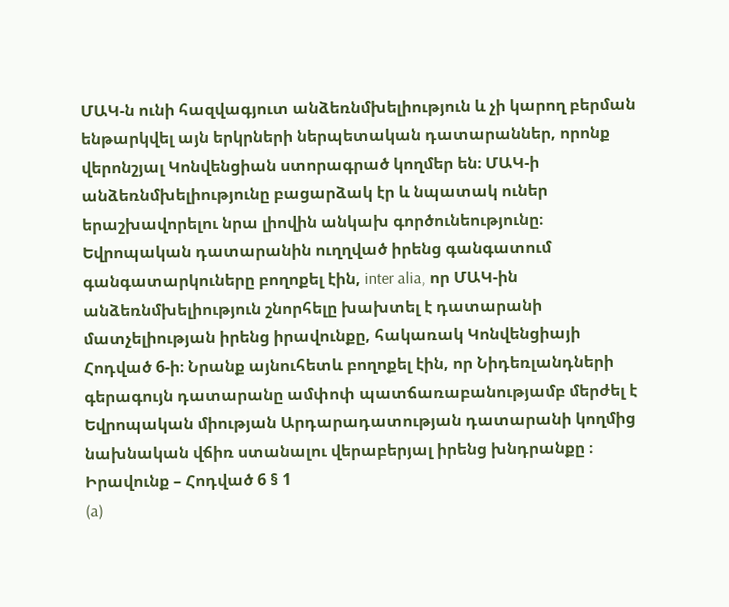ՄԱԿ-ն ունի հազվագյուտ անձեռնմխելիություն և չի կարող բերման ենթարկվել այն երկրների ներպետական դատարաններ, որոնք վերոնշյալ Կոնվենցիան ստորագրած կողմեր են։ ՄԱԿ-ի անձեռնմխելիությունը բացարձակ էր և նպատակ ուներ երաշխավորելու նրա լիովին անկախ գործունեությունը։
Եվրոպական դատարանին ուղղված իրենց գանգատում գանգատարկուները բողոքել էին, inter alia, որ ՄԱԿ-ին անձեռնմխելիություն շնորհելը խախտել է դատարանի մատչելիության իրենց իրավունքը, հակառակ Կոնվենցիայի Հոդված 6-ի։ Նրանք այնուհետև բողոքել էին, որ Նիդեռլանդների գերագույն դատարանը ամփոփ պատճառաբանությամբ մերժել է Եվրոպական միության Արդարադատության դատարանի կողմից նախնական վճիռ ստանալու վերաբերյալ իրենց խնդրանքը ։
Իրավունք – Հոդված 6 § 1
(a)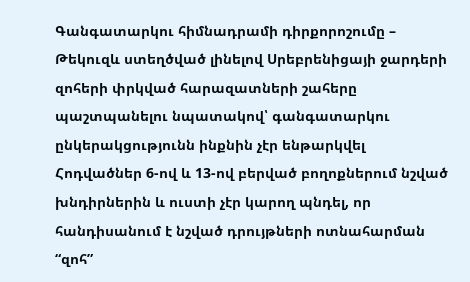Գանգատարկու հիմնադրամի դիրքորոշումը – Թեկուզև ստեղծված լինելով Սրեբրենիցայի ջարդերի զոհերի փրկված հարազատների շահերը պաշտպանելու նպատակով՝ գանգատարկու ընկերակցությունն ինքնին չէր ենթարկվել Հոդվածներ 6-ով և 13-ով բերված բողոքներում նշված խնդիրներին և ուստի չէր կարող պնդել, որ հանդիսանում է նշված դրույթների ոտնահարման “զոհ”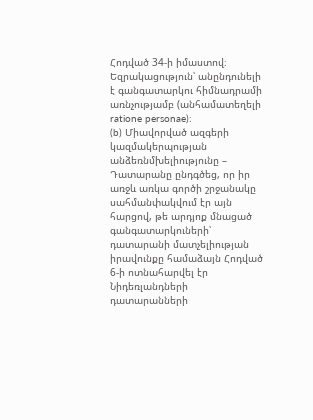Հոդված 34-ի իմաստով։
Եզրակացություն՝ անընդունելի է գանգատարկու հիմնադրամի առնչությամբ (անհամատեղելի ratione personae)։
(b) Միավորված ազգերի կազմակերպության անձեռնմխելիությունը – Դատարանը ընդգծեց, որ իր առջև առկա գործի շրջանակը սահմանփակվում էր այն հարցով, թե արդյոք մնացած գանգատարկուների՝ դատարանի մատչելիության իրավունքը համաձայն Հոդված 6-ի ոտնահարվել էր Նիդեռլանդների դատարանների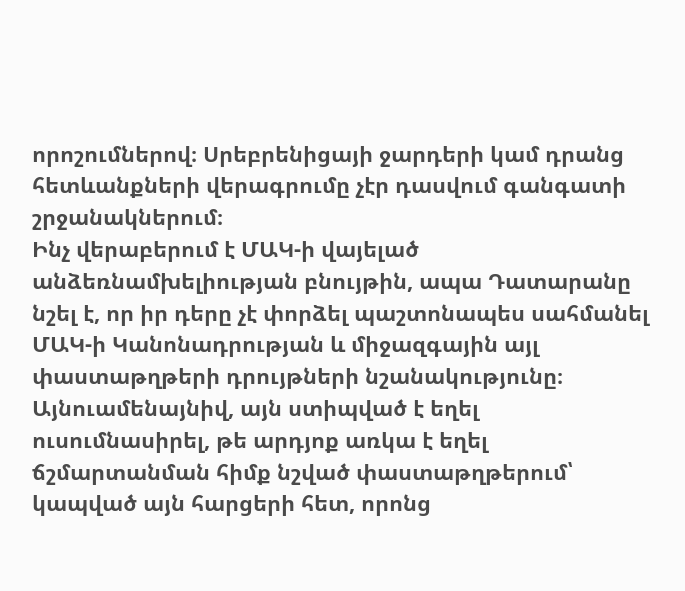որոշումներով։ Սրեբրենիցայի ջարդերի կամ դրանց հետևանքների վերագրումը չէր դասվում գանգատի շրջանակներում։
Ինչ վերաբերում է ՄԱԿ-ի վայելած անձեռնամխելիության բնույթին, ապա Դատարանը նշել է, որ իր դերը չէ փորձել պաշտոնապես սահմանել ՄԱԿ-ի Կանոնադրության և միջազգային այլ փաստաթղթերի դրույթների նշանակությունը։ Այնուամենայնիվ, այն ստիպված է եղել ուսումնասիրել, թե արդյոք առկա է եղել ճշմարտանման հիմք նշված փաստաթղթերում՝ կապված այն հարցերի հետ, որոնց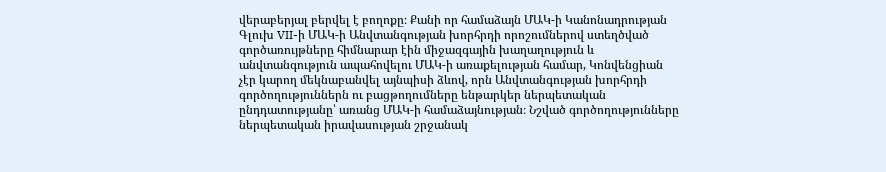վերաբերյալ բերվել է բողոքը։ Քանի որ համաձայն ՄԱԿ-ի Կանոնադրության Գլուխ VII-ի ՄԱԿ-ի Անվտանգության խորհրդի որոշումներով ստեղծված գործառույթները հիմնարար էին միջազգային խաղաղություն և անվտանգություն ապահովելու ՄԱԿ-ի առաքելության համար, Կոնվենցիան չէր կարող մեկնաբանվել այնպիսի ձևով, որն Անվտանգության խորհրդի գործողություններն ու բացթողումները ենթարկեր ներպետական ընդդատությանը՝ առանց ՄԱԿ-ի համաձայնության։ Նշված գործողությունները ներպետական իրավասության շրջանակ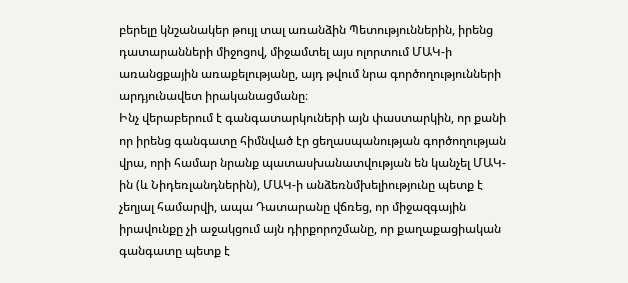բերելը կնշանակեր թույլ տալ առանձին Պետություններին, իրենց դատարանների միջոցով, միջամտել այս ոլորտում ՄԱԿ-ի առանցքային առաքելությանը, այդ թվում նրա գործողությունների արդյունավետ իրականացմանը։
Ինչ վերաբերում է գանգատարկուների այն փաստարկին, որ քանի որ իրենց գանգատը հիմնված էր ցեղասպանության գործողության վրա, որի համար նրանք պատասխանատվության են կանչել ՄԱԿ-ին (և Նիդեռլանդներին), ՄԱԿ-ի անձեռնմխելիությունը պետք է չեղյալ համարվի, ապա Դատարանը վճռեց, որ միջազգային իրավունքը չի աջակցում այն դիրքորոշմանը, որ քաղաքացիական գանգատը պետք է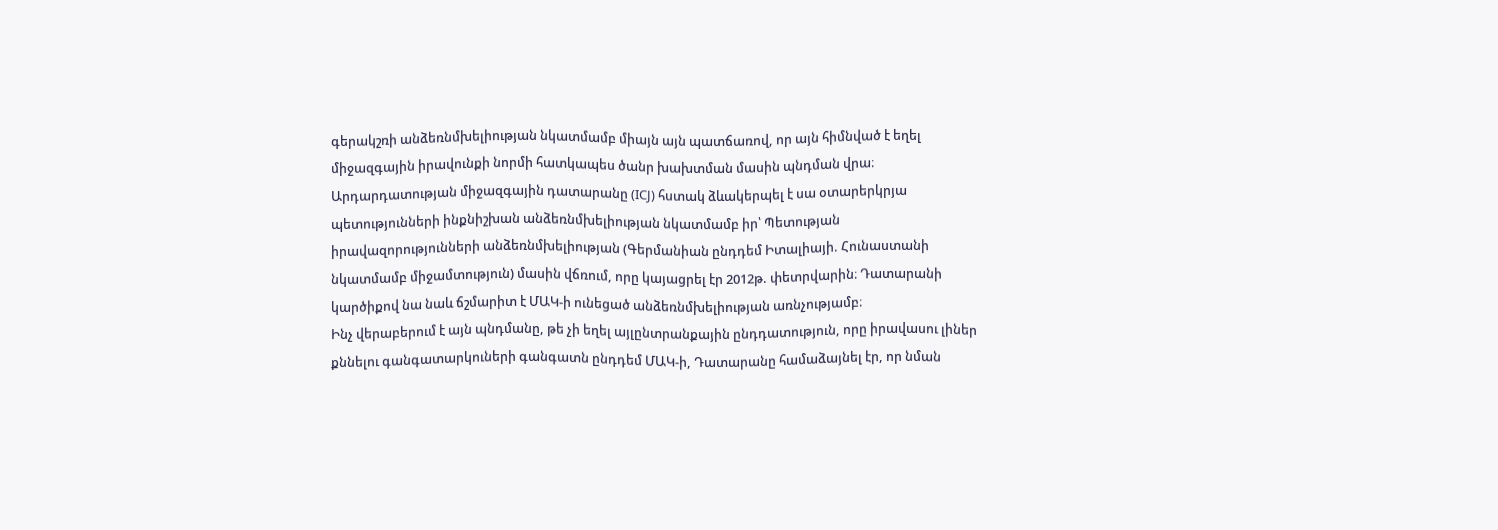գերակշռի անձեռնմխելիության նկատմամբ միայն այն պատճառով, որ այն հիմնված է եղել միջազգային իրավունքի նորմի հատկապես ծանր խախտման մասին պնդման վրա։ Արդարդատության միջազգային դատարանը (ICJ) հստակ ձևակերպել է սա օտարերկրյա պետությունների ինքնիշխան անձեռնմխելիության նկատմամբ իր՝ Պետության իրավազորությունների անձեռնմխելիության (Գերմանիան ընդդեմ Իտալիայի. Հունաստանի նկատմամբ միջամտություն) մասին վճռում, որը կայացրել էր 2012թ. փետրվարին։ Դատարանի կարծիքով նա նաև ճշմարիտ է ՄԱԿ-ի ունեցած անձեռնմխելիության առնչությամբ։
Ինչ վերաբերում է այն պնդմանը, թե չի եղել այլընտրանքային ընդդատություն, որը իրավասու լիներ քննելու գանգատարկուների գանգատն ընդդեմ ՄԱԿ-ի, Դատարանը համաձայնել էր, որ նման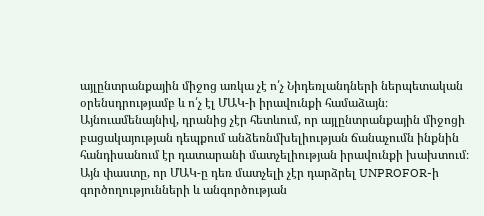այլընտրանքային միջոց առկա չէ ո՛չ Նիդեռլանդների ներպետական օրենսդրությամբ և ո՛չ էլ ՄԱԿ-ի իրավունքի համաձայն։ Այնուամենայնիվ, դրանից չէր հետևում, որ այլընտրանքային միջոցի բացակայության դեպքում անձեռնմխելիության ճանաչումն ինքնին հանդիսանում էր դատարանի մատչելիության իրավունքի խախտում։ Այն փաստը, որ ՄԱԿ-ը դեռ մատչելի չէր դարձրել UNPROFOR-ի գործողությունների և անգործության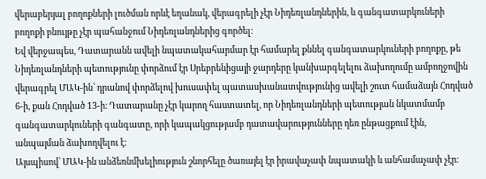վերաբերյալ բողոքների լուծման որևէ եղանակ, վերագրելի չէր Նիդեռլանդներին, և գանգատարկուների բողոքի բնույթը չէր պահանջում Նիդեռլանդներից գործել։
Եվ վերջապես, Դատարանն ավելի նպատակահարմար էր համարել քննել գանգատարկուների բողոքը, թե Նիդեռլանդների պետությունը փորձում էր Սրեբրենիցայի ջարդերը կանխարգելելու ձախողումը ամբողջովին վերագրել ՄԱԿ-ին՝ դրանով փորձելով խուսափել պատասխանատվությունից ավելի շուտ համաձայն Հոդված 6-ի, քան Հոդված 13-ի։ Դատարանը չէր կարող հաստատել, որ Նիդեռլանդների պետության նկատմամբ գանգատարկուների գանգատը, որի կապակցությամբ դատավարությունները դեռ ընթացքում էին, անպայման ձախողվելու է։
Այսպիսով՝ ՄԱԿ-ին անձեռնմխելիություն շնորհելը ծառայել էր իրավաչափ նպատակի և անհամաչափ չէր։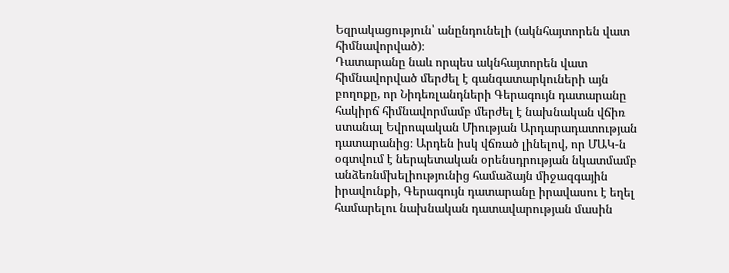Եզրակացություն՝ անընդունելի (ակնհայտորեն վատ հիմնավորված)։
Դատարանը նաև որպես ակնհայտորեն վատ հիմնավորված մերժել է գանգատարկուների այն բողոքը, որ Նիդեռլանդների Գերագույն դատարանը հակիրճ հիմնավորմամբ մերժել է նախնական վճիռ ստանալ Եվրոպական Միության Արդարադատության դատարանից։ Արդեն իսկ վճռած լինելով, որ ՄԱԿ-ն օգտվում է ներպետական օրենսդրության նկատմամբ անձեռնմխելիությունից համաձայն միջազգային իրավունքի, Գերագույն դատարանը իրավասու է եղել համարելու նախնական դատավարության մասին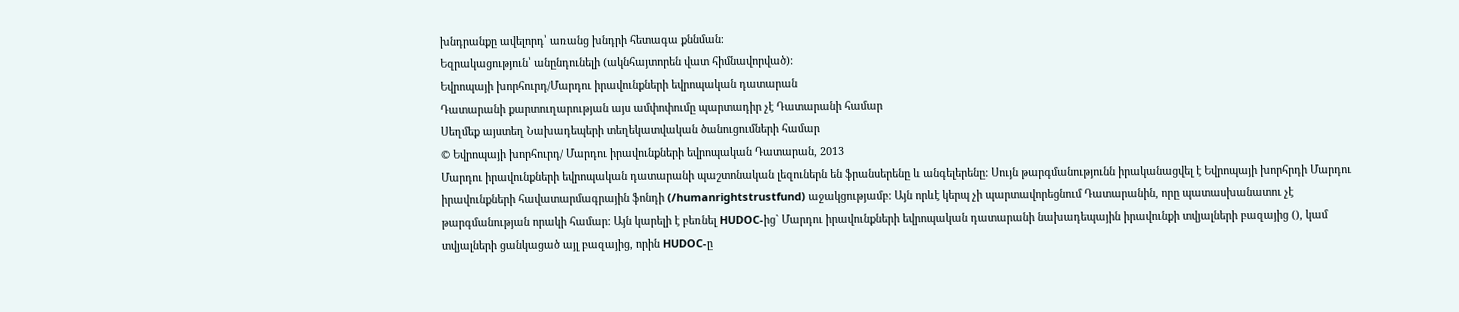խնդրանքը ավելորդ՝ առանց խնդրի հետագա քննման։
Եզրակացություն՝ անընդունելի (ակնհայտորեն վատ հիմնավորված)։
Եվրոպայի խորհուրդ/Մարդու իրավունքների եվրոպական դատարան
Դատարանի քարտուղարության այս ամփոփումը պարտադիր չէ Դատարանի համար
Սեղմեք այստեղ Նախադեպերի տեղեկատվական ծանուցումների համար
© Եվրոպայի խորհուրդ/ Մարդու իրավունքների եվրոպական Դատարան, 2013
Մարդու իրավունքների եվրոպական դատարանի պաշտոնական լեզուներն են ֆրանսերենը և անգելերենը: Սույն թարգմանությունն իրականացվել է Եվրոպայի խորհրդի Մարդու իրավունքների հավատարմագրային ֆոնդի (/humanrightstrustfund) աջակցությամբ: Այն որևէ կերպ չի պարտավորեցնում Դատարանին, որը պատասխանատու չէ թարգմանության որակի համար: Այն կարելի է բեռնել HUDOC-ից` Մարդու իրավունքների եվրոպական դատարանի նախադեպային իրավունքի տվյալների բազայից (), կամ տվյալների ցանկացած այլ բազայից, որին HUDOC-ը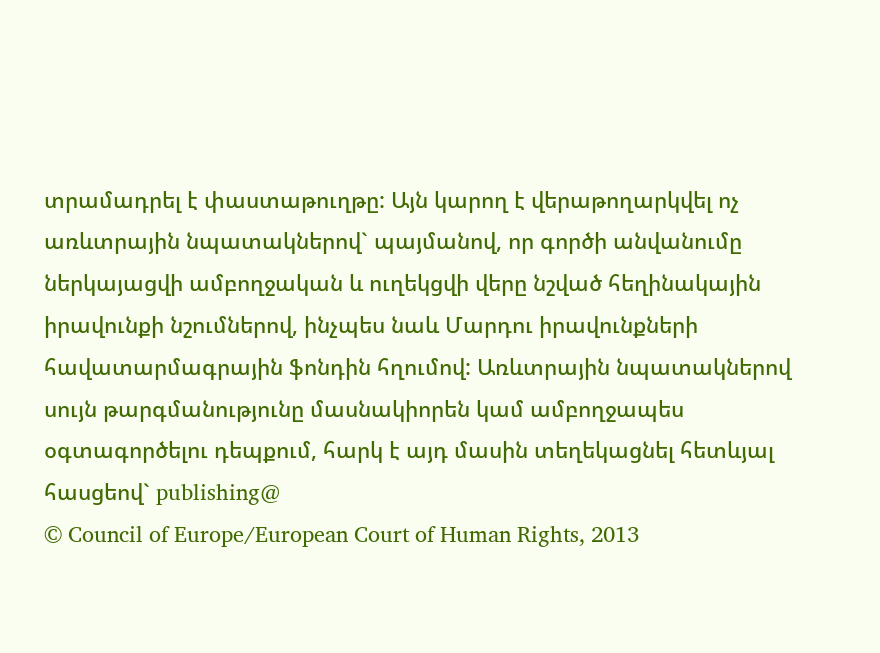տրամադրել է փաստաթուղթը: Այն կարող է վերաթողարկվել ոչ առևտրային նպատակներով` պայմանով, որ գործի անվանումը ներկայացվի ամբողջական և ուղեկցվի վերը նշված հեղինակային իրավունքի նշումներով, ինչպես նաև Մարդու իրավունքների հավատարմագրային ֆոնդին հղումով: Առևտրային նպատակներով սույն թարգմանությունը մասնակիորեն կամ ամբողջապես օգտագործելու դեպքում, հարկ է այդ մասին տեղեկացնել հետևյալ հասցեով` publishing@
© Council of Europe/European Court of Human Rights, 2013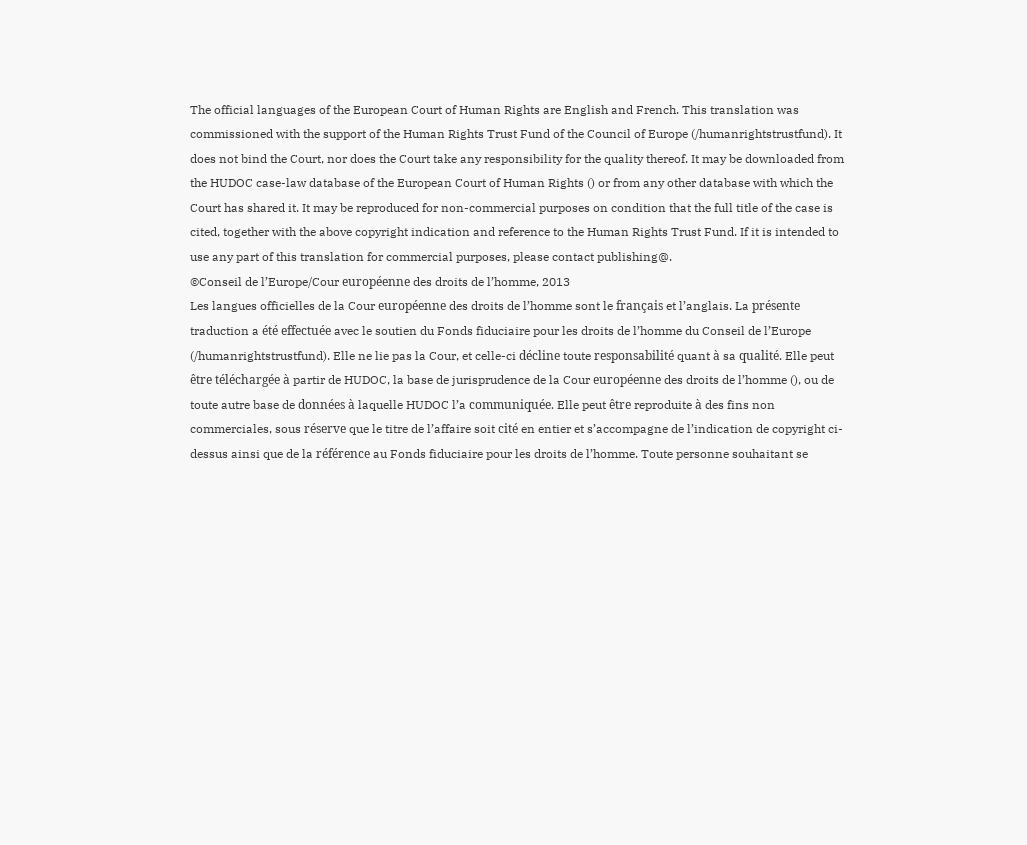The official languages of the European Court of Human Rights are English and French. This translation was commissioned with the support of the Human Rights Trust Fund of the Council of Europe (/humanrightstrustfund). It does not bind the Court, nor does the Court take any responsibility for the quality thereof. It may be downloaded from the HUDOC case-law database of the European Court of Human Rights () or from any other database with which the Court has shared it. It may be reproduced for non-commercial purposes on condition that the full title of the case is cited, together with the above copyright indication and reference to the Human Rights Trust Fund. If it is intended to use any part of this translation for commercial purposes, please contact publishing@.
©Conseil de l’Europe/Cour européenne des droits de l’homme, 2013
Les langues officielles de la Cour européenne des droits de l’homme sont le français et l’anglais. La présente traduction a été effectuée avec le soutien du Fonds fiduciaire pour les droits de l’homme du Conseil de l’Europe (/humanrightstrustfund). Elle ne lie pas la Cour, et celle-ci décline toute responsabilité quant à sa qualité. Elle peut être téléchargée à partir de HUDOC, la base de jurisprudence de la Cour européenne des droits de l’homme (), ou de toute autre base de données à laquelle HUDOC l’a communiquée. Elle peut être reproduite à des fins non commerciales, sous réserve que le titre de l’affaire soit cité en entier et s’accompagne de l’indication de copyright ci-dessus ainsi que de la référence au Fonds fiduciaire pour les droits de l’homme. Toute personne souhaitant se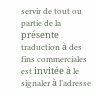servir de tout ou partie de la présente traduction à des fins commerciales est invitée à le signaler à l’adresse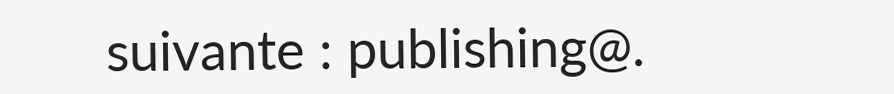suivante : publishing@.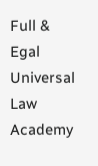Full & Egal Universal Law Academy